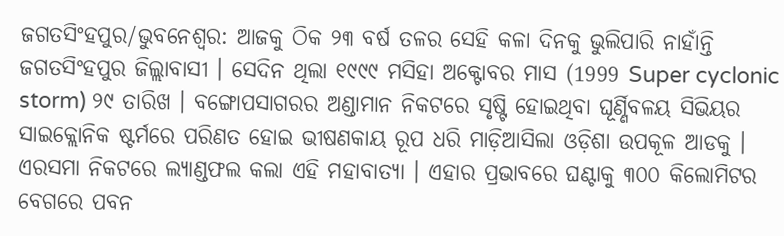ଜଗତସିଂହପୁର/ଭୁବନେଶ୍ବର: ଆଜକୁ ଠିକ ୨୩ ବର୍ଷ ତଳର ସେହି କଳା ଦିନକୁ ଭୁଲିପାରି ନାହାଁନ୍ତି ଜଗତସିଂହପୁର ଜିଲ୍ଲାବାସୀ । ସେଦିନ ଥିଲା ୧୯୯୯ ମସିହା ଅକ୍ଟୋବର ମାସ (1999 Super cyclonic storm) ୨୯ ତାରିଖ । ବଙ୍ଗୋପସାଗରର ଅଣ୍ଡାମାନ ନିକଟରେ ସୃଷ୍ଟି ହୋଇଥିବା ଘୂର୍ଣ୍ଣିବଳୟ ସିଭିୟର ସାଇକ୍ଲୋନିକ ଷ୍ଟର୍ମରେ ପରିଣତ ହୋଇ ଭୀଷଣକାୟ ରୂପ ଧରି ମାଡ଼ିଆସିଲା ଓଡ଼ିଶା ଉପକୂଳ ଆଡକୁ । ଏରସମା ନିକଟରେ ଲ୍ୟାଣ୍ଡଫଲ କଲା ଏହି ମହାବାତ୍ୟା । ଏହାର ପ୍ରଭାବରେ ଘଣ୍ଟାକୁ ୩୦୦ କିଲୋମିଟର ବେଗରେ ପବନ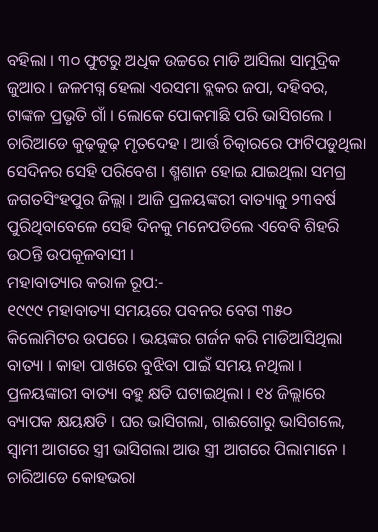ବହିଲା । ୩୦ ଫୁଟରୁ ଅଧିକ ଉଚ୍ଚରେ ମାଡି ଆସିଲା ସାମୁଦ୍ରିକ ଜୁଆର । ଜଳମଗ୍ନ ହେଲା ଏରସମା ବ୍ଲକର ଜପା, ଦହିବର, ଟାଙ୍କଳ ପ୍ରଭୃତି ଗାଁ । ଲୋକେ ପୋକମାଛି ପରି ଭାସିଗଲେ । ଚାରିଆଡେ କୁଢ଼କୁଢ଼ ମୃତଦେହ । ଆର୍ତ୍ତ ଚିତ୍କାରରେ ଫାଟିପଡୁଥିଲା ସେଦିନର ସେହି ପରିବେଶ । ଶ୍ମଶାନ ହୋଇ ଯାଇଥିଲା ସମଗ୍ର ଜଗତସିଂହପୁର ଜିଲ୍ଲା । ଆଜି ପ୍ରଳୟଙ୍କରୀ ବାତ୍ୟାକୁ ୨୩ବର୍ଷ ପୁରିଥିବାବେଳେ ସେହି ଦିନକୁ ମନେପଡିଲେ ଏବେବି ଶିହରି ଉଠନ୍ତି ଉପକୂଳବାସୀ ।
ମହାବାତ୍ୟାର କରାଳ ରୂପ:-
୧୯୯୯ ମହାବାତ୍ୟା ସମୟରେ ପବନର ବେଗ ୩୫୦ କିଲୋମିଟର ଉପରେ । ଭୟଙ୍କର ଗର୍ଜନ କରି ମାଡିଆସିଥିଲା ବାତ୍ୟା । କାହା ପାଖରେ ବୁଝିବା ପାଇଁ ସମୟ ନଥିଲା । ପ୍ରଳୟଙ୍କାରୀ ବାତ୍ୟା ବହୁ କ୍ଷତି ଘଟାଇଥିଲା । ୧୪ ଜିଲ୍ଲାରେ ବ୍ୟାପକ କ୍ଷୟକ୍ଷତି । ଘର ଭାସିଗଲା, ଗାଈଗୋରୁ ଭାସିଗଲେ, ସ୍ବାମୀ ଆଗରେ ସ୍ତ୍ରୀ ଭାସିଗଲା ଆଉ ସ୍ତ୍ରୀ ଆଗରେ ପିଲାମାନେ । ଚାରିଆଡେ କୋହଭରା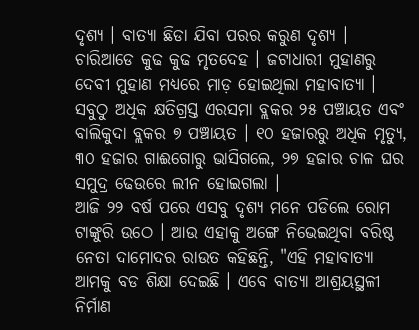ଦୃଶ୍ୟ । ବାତ୍ୟା ଛିଡା ଯିବା ପରର କରୁଣ ଦୃଶ୍ୟ । ଚାରିଆଡେ କୁଢ କୁଢ ମୃତଦେହ । ଜଟାଧାରୀ ମୁହାଣରୁ ଦେବୀ ମୁହାଣ ମଧ୍ୟରେ ମାଡ଼ ହୋଇଥିଲା ମହାବାତ୍ୟା । ସବୁଠୁ ଅଧିକ କ୍ଷତିଗ୍ରସ୍ତ ଏରସମା ବ୍ଲକର ୨୫ ପଞ୍ଚାୟତ ଏବଂ ବାଲିକୁଦା ବ୍ଲକର ୭ ପଞ୍ଚାୟତ । ୧୦ ହଜାରରୁ ଅଧିକ ମୃତ୍ୟୁ, ୩୦ ହଜାର ଗାଈଗୋରୁ ଭାସିଗଲେ, ୨୭ ହଜାର ଚାଳ ଘର ସମୁଦ୍ର ଢେଉରେ ଲୀନ ହୋଇଗଲା ।
ଆଜି ୨୨ ବର୍ଷ ପରେ ଏସବୁ ଦୃଶ୍ୟ ମନେ ପଡିଲେ ରୋମ ଟାଙ୍କୁରି ଉଠେ । ଆଉ ଏହାକୁ ଅଙ୍ଗେ ନିଭେଇଥିବା ବରିଷ୍ଠ ନେତା ଦାମୋଦର ରାଉତ କହିଛନ୍ତି, "ଏହି ମହାବାତ୍ୟା ଆମକୁ ବଡ ଶିକ୍ଷା ଦେଇଛି । ଏବେ ବାତ୍ୟା ଆଶ୍ରୟସ୍ଥଳୀ ନିର୍ମାଣ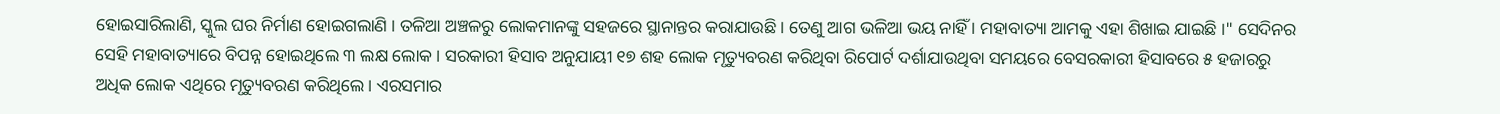ହୋଇସାରିଲାଣି, ସ୍କୁଲ ଘର ନିର୍ମାଣ ହୋଇଗଲାଣି । ତଳିଆ ଅଞ୍ଚଳରୁ ଲୋକମାନଙ୍କୁ ସହଜରେ ସ୍ଥାନାନ୍ତର କରାଯାଉଛି । ତେଣୁ ଆଗ ଭଳିଆ ଭୟ ନାହିଁ । ମହାବାତ୍ୟା ଆମକୁ ଏହା ଶିଖାଇ ଯାଇଛି ।" ସେଦିନର ସେହି ମହାବାତ୍ୟାରେ ବିପନ୍ନ ହୋଇଥିଲେ ୩ ଲକ୍ଷ ଲୋକ । ସରକାରୀ ହିସାବ ଅନୁଯାୟୀ ୧୭ ଶହ ଲୋକ ମୃତ୍ୟୁବରଣ କରିଥିବା ରିପୋର୍ଟ ଦର୍ଶାଯାଉଥିବା ସମୟରେ ବେସରକାରୀ ହିସାବରେ ୫ ହଜାରରୁ ଅଧିକ ଲୋକ ଏଥିରେ ମୃତ୍ୟୁବରଣ କରିଥିଲେ। ଏରସମାର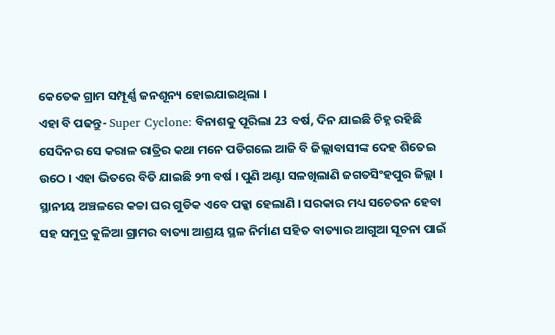କେତେକ ଗ୍ରାମ ସମ୍ପୂର୍ଣ୍ଣ ଜନଶୂନ୍ୟ ହୋଇଯାଇଥିଲା ।
ଏହା ବି ପଢନ୍ତୁ- Super Cyclone: ବିନାଶକୁ ପୂରିଲା 23 ବର୍ଷ, ଦିନ ଯାଇଛି ଚିହ୍ନ ରହିଛି
ସେଦିନର ସେ କରାଳ ରାତ୍ରିର କଥା ମନେ ପଡିଗଲେ ଆଜି ବି ଜିଲ୍ଲାବାସୀଙ୍କ ଦେହ ଶିତେଇ ଉଠେ । ଏହା ଭିତରେ ବିତି ଯାଇଛି ୨୩ ବର୍ଷ । ପୁଣି ଅଣ୍ଟା ସଳଖିଲାଣି ଜଗତସିଂହପୁର ଜିଲ୍ଲା । ସ୍ଥାନୀୟ ଅଞ୍ଚଳରେ କଚ୍ଚା ଘର ଗୁଡିକ ଏବେ ପକ୍କା ହେଲାଣି । ସରକାର ମଧ୍ୟ ସଚେତନ ହେବା ସହ ସମୁଦ୍ର କୁଳିଆ ଗ୍ରାମର ବାତ୍ୟା ଆଶ୍ରୟ ସ୍ଥଳ ନିର୍ମାଣ ସହିତ ବାତ୍ୟାର ଆଗୁଆ ସୂଚନା ପାଇଁ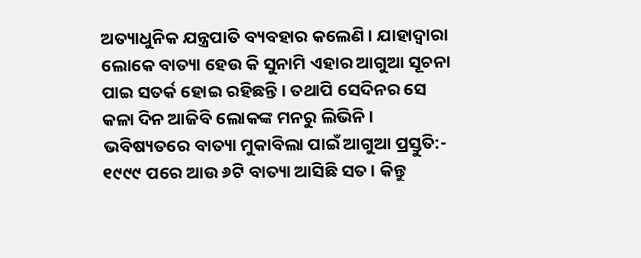ଅତ୍ୟାଧୁନିକ ଯନ୍ତ୍ରପାତି ବ୍ୟବହାର କଲେଣି । ଯାହାଦ୍ୱାରା ଲୋକେ ବାତ୍ୟା ହେଉ କି ସୁନାମି ଏହାର ଆଗୁଆ ସୂଚନା ପାଇ ସତର୍କ ହୋଇ ରହିଛନ୍ତି । ତଥାପି ସେଦିନର ସେ କଳା ଦିନ ଆଜିବି ଲୋକଙ୍କ ମନରୁ ଲିଭିନି ।
ଭବିଷ୍ୟତରେ ବାତ୍ୟା ମୁକାବିଲା ପାଇଁ ଆଗୁଆ ପ୍ରସ୍ତୁତି:-
୧୯୯୯ ପରେ ଆଉ ୬ଟି ବାତ୍ୟା ଆସିଛି ସତ । କିନ୍ତୁ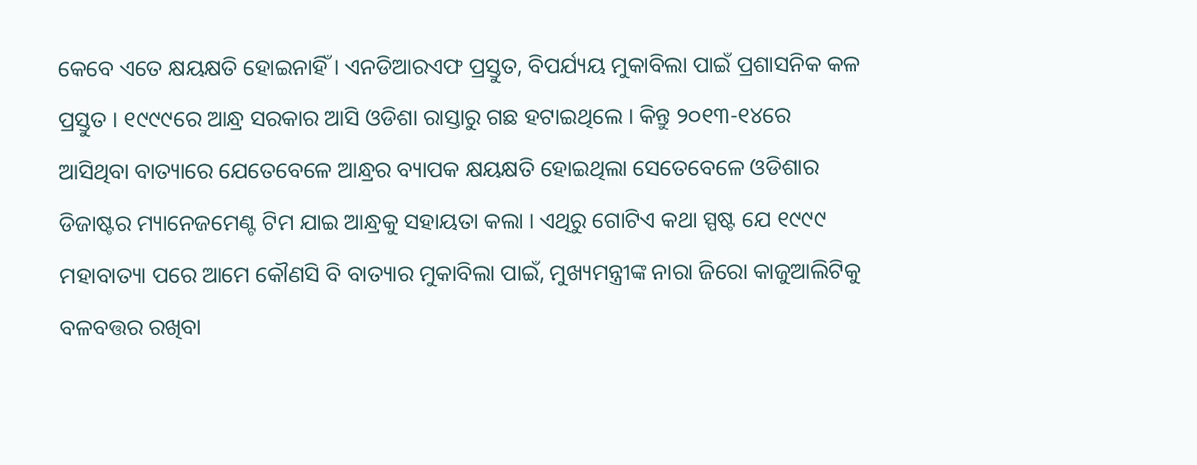କେବେ ଏତେ କ୍ଷୟକ୍ଷତି ହୋଇନାହିଁ । ଏନଡିଆରଏଫ ପ୍ରସ୍ତୁତ, ବିପର୍ଯ୍ୟୟ ମୁକାବିଲା ପାଇଁ ପ୍ରଶାସନିକ କଳ ପ୍ରସ୍ତୁତ । ୧୯୯୯ରେ ଆନ୍ଧ୍ର ସରକାର ଆସି ଓଡିଶା ରାସ୍ତାରୁ ଗଛ ହଟାଇଥିଲେ । କିନ୍ତୁ ୨୦୧୩-୧୪ରେ ଆସିଥିବା ବାତ୍ୟାରେ ଯେତେବେଳେ ଆନ୍ଧ୍ରର ବ୍ୟାପକ କ୍ଷୟକ୍ଷତି ହୋଇଥିଲା ସେତେବେଳେ ଓଡିଶାର ଡିଜାଷ୍ଟର ମ୍ୟାନେଜମେଣ୍ଟ ଟିମ ଯାଇ ଆନ୍ଧ୍ରକୁ ସହାୟତା କଲା । ଏଥିରୁ ଗୋଟିଏ କଥା ସ୍ପଷ୍ଟ ଯେ ୧୯୯୯ ମହାବାତ୍ୟା ପରେ ଆମେ କୌଣସି ବି ବାତ୍ୟାର ମୁକାବିଲା ପାଇଁ, ମୁଖ୍ୟମନ୍ତ୍ରୀଙ୍କ ନାରା ଜିରୋ କାଜୁଆଲିଟିକୁ ବଳବତ୍ତର ରଖିବା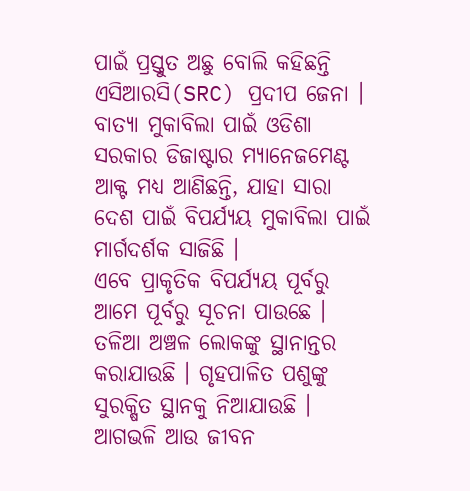ପାଇଁ ପ୍ରସ୍ତୁତ ଅଛୁ ବୋଲି କହିଛନ୍ତି ଏସିଆରସି(SRC) ପ୍ରଦୀପ ଜେନା । ବାତ୍ୟା ମୁକାବିଲା ପାଇଁ ଓଡିଶା ସରକାର ଡିଜାଷ୍ଟାର ମ୍ୟାନେଜମେଣ୍ଟ ଆକ୍ଟ ମଧ୍ୟ ଆଣିଛନ୍ତି, ଯାହା ସାରା ଦେଶ ପାଇଁ ବିପର୍ଯ୍ୟୟ ମୁକାବିଲା ପାଇଁ ମାର୍ଗଦର୍ଶକ ସାଜିଛି ।
ଏବେ ପ୍ରାକୃତିକ ବିପର୍ଯ୍ୟୟ ପୂର୍ବରୁ ଆମେ ପୂର୍ବରୁ ସୂଚନା ପାଉଛେ । ତଳିଆ ଅଞ୍ଚଳ ଲୋକଙ୍କୁ ସ୍ଥାନାନ୍ତର କରାଯାଉଛି । ଗୃହପାଳିତ ପଶୁଙ୍କୁ ସୁରକ୍ଷିତ ସ୍ଥାନକୁ ନିଆଯାଉଛି । ଆଗଭଳି ଆଉ ଜୀବନ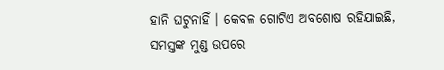ହାନି ଘଟୁନାହିଁ । କେବଳ ଗୋଟିଏ ଅବଶୋଷ ରହିଯାଇଛି, ସମସ୍ତଙ୍କ ମୁଣ୍ଡ ଉପରେ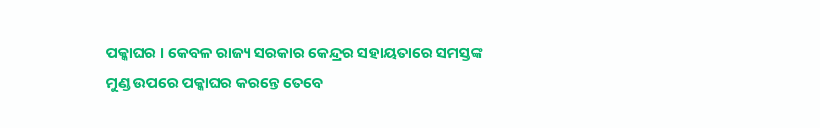ପକ୍କାଘର । କେବଳ ରାଜ୍ୟ ସରକାର କେନ୍ଦ୍ରର ସହାୟତାରେ ସମସ୍ତଙ୍କ ମୁଣ୍ଡ ଉପରେ ପକ୍କାଘର କରନ୍ତେ ତେବେ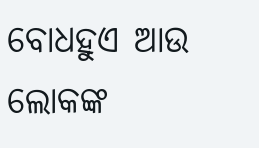ବୋଧହୁଏ ଆଉ ଲୋକଙ୍କ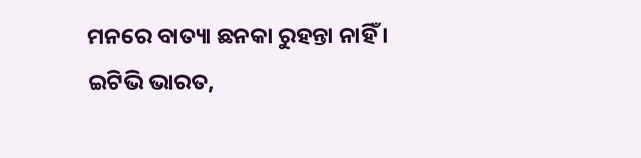ମନରେ ବାତ୍ୟା ଛନକା ରୁହନ୍ତା ନାହିଁ ।
ଇଟିଭି ଭାରତ,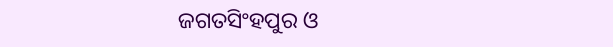ଜଗତସିଂହପୁର ଓ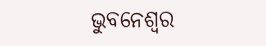ଭୁବନେଶ୍ବର